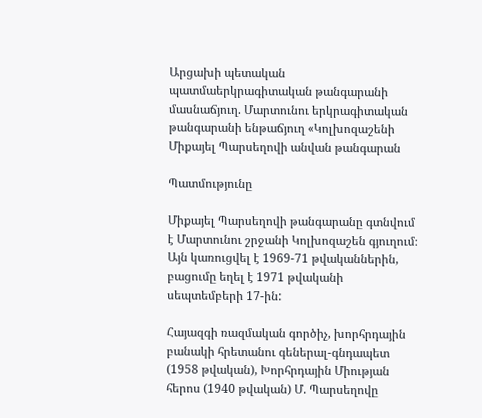Արցախի պետական պատմաերկրագիտական թանգարանի մասնաճյուղ. Մարտունու երկրագիտական թանգարանի ենթաճյուղ «Կոլխոզաշենի Միքայել Պարսեղովի անվան թանգարան

Պատմությունը

Միքայել Պարսեղովի թանգարանը գտնվում է Մարտունու շրջանի Կոլխոզաշեն գյուղում։ Այն կառուցվել է 1969-71 թվականներին, բացումը եղել է 1971 թվականի սեպտեմբերի 17-ին:

Հայազգի ռազմական գործիչ, խորհրդային բանակի հրետանու գեներալ-գնդապետ (1958 թվական), Խորհրդային Միության հերոս (1940 թվական) Մ. Պարսեղովը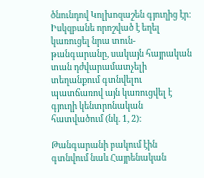ծնունդով Կոլխոզաշեն գյուղից էր։ Իսկզբանե որոշված է եղել կառուցել նրա տուն-թանգարանը, սակայն հայրական տան դժվարամատչելի տեղանքում գտնվելու պատճառով այն կառուցվել է գյուղի կենտրոնական հատվածում (նկ. 1, 2)։

Թանգարանի բակում էին գտնվում նաև Հայրենական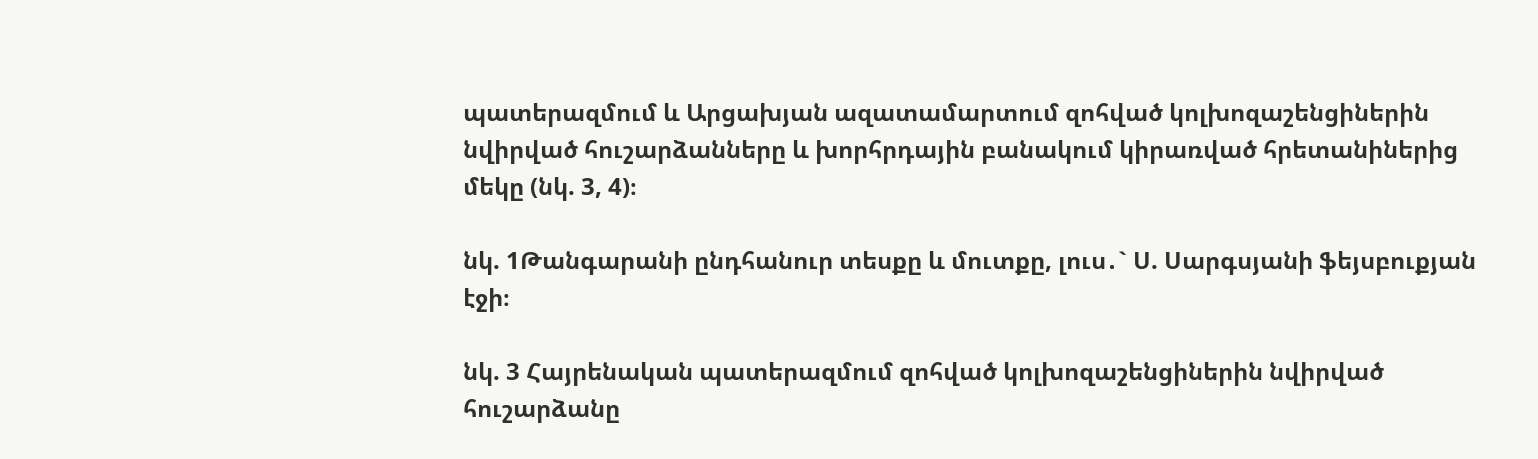պատերազմում և Արցախյան ազատամարտում զոհված կոլխոզաշենցիներին նվիրված հուշարձանները և խորհրդային բանակում կիրառված հրետանիներից մեկը (նկ. 3, 4)։

նկ. 1Թանգարանի ընդհանուր տեսքը և մուտքը, լուս․` Ս. Սարգսյանի ֆեյսբուքյան էջի։

նկ. 3 Հայրենական պատերազմում զոհված կոլխոզաշենցիներին նվիրված հուշարձանը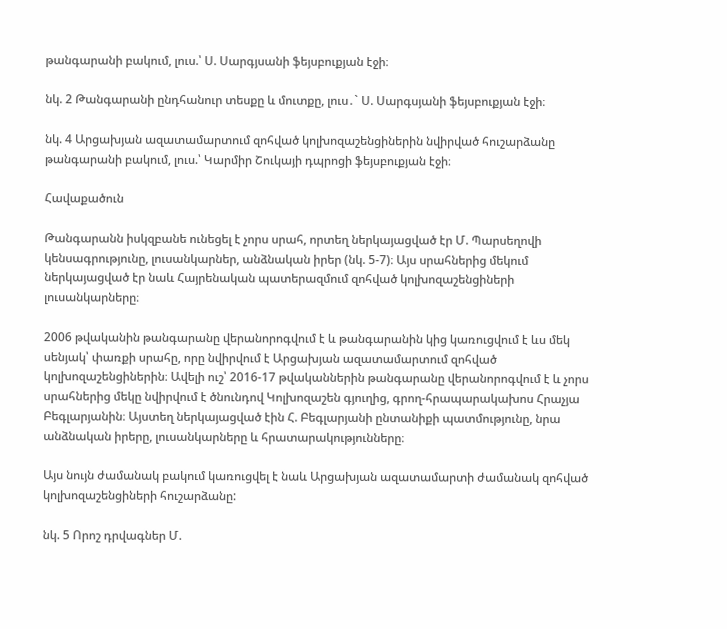թանգարանի բակում, լուս.՝ Ս. Սարգյսանի ֆեյսբուքյան էջի։

նկ. 2 Թանգարանի ընդհանուր տեսքը և մուտքը, լուս․` Ս. Սարգսյանի ֆեյսբուքյան էջի։

նկ. 4 Արցախյան ազատամարտում զոհված կոլխոզաշենցիներին նվիրված հուշարձանը թանգարանի բակում, լուս.՝ Կարմիր Շուկայի դպրոցի ֆեյսբուքյան էջի։

Հավաքածուն

Թանգարանն իսկզբանե ունեցել է չորս սրահ, որտեղ ներկայացված էր Մ. Պարսեղովի կենսագրությունը, լուսանկարներ, անձնական իրեր (նկ. 5-7)։ Այս սրահներից մեկում ներկայացված էր նաև Հայրենական պատերազմում զոհված կոլխոզաշենցիների լուսանկարները։

2006 թվականին թանգարանը վերանորոգվում է և թանգարանին կից կառուցվում է ևս մեկ սենյակ՝ փառքի սրահը, որը նվիրվում է Արցախյան ազատամարտում զոհված կոլխոզաշենցիներին։ Ավելի ուշ՝ 2016-17 թվականներին թանգարանը վերանորոգվում է և չորս սրահներից մեկը նվիրվում է ծնունդով Կոլխոզաշեն գյուղից, գրող-հրապարակախոս Հրաչյա Բեգլարյանին։ Այստեղ ներկայացված էին Հ. Բեգլարյանի ընտանիքի պատմությունը, նրա անձնական իրերը, լուսանկարները և հրատարակությունները։

Այս նույն ժամանակ բակում կառուցվել է նաև Արցախյան ազատամարտի ժամանակ զոհված կոլխոզաշենցիների հուշարձանը:

նկ. 5 Որոշ դրվագներ Մ.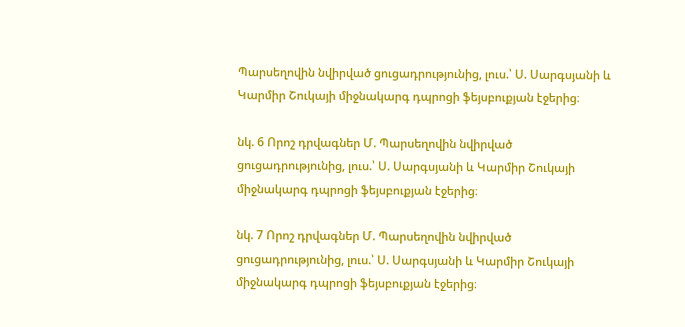Պարսեղովին նվիրված ցուցադրությունից, լուս.՝ Ս. Սարգսյանի և Կարմիր Շուկայի միջնակարգ դպրոցի ֆեյսբուքյան էջերից։

նկ. 6 Որոշ դրվագներ Մ. Պարսեղովին նվիրված ցուցադրությունից, լուս.՝ Ս. Սարգսյանի և Կարմիր Շուկայի միջնակարգ դպրոցի ֆեյսբուքյան էջերից։

նկ. 7 Որոշ դրվագներ Մ. Պարսեղովին նվիրված ցուցադրությունից, լուս.՝ Ս. Սարգսյանի և Կարմիր Շուկայի միջնակարգ դպրոցի ֆեյսբուքյան էջերից։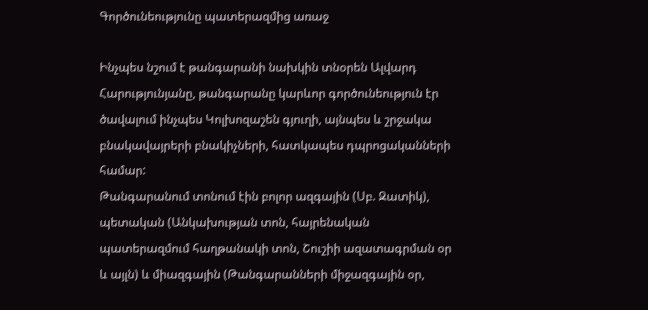Գործունեությունը պատերազմից առաջ

Ինչպես նշում է թանգարանի նախկին տնօրեն Ալվարդ Հարությունյանը, թանգարանը կարևոր գործունեություն էր ծավալում ինչպես Կոլխոզաշեն գյուղի, այնպես և շրջակա բնակավայրերի բնակիչների, հատկապես դպրոցականների համար:
Թանգարանում տոնում էին բոլոր ազգային (Սբ. Զատիկ), պետական (Անկախության տոն, հայրենական պատերազմում հաղթանակի տոն, Շուշիի ազատագրման օր և այլն) և միազգային (Թանգարանների միջազգային օր,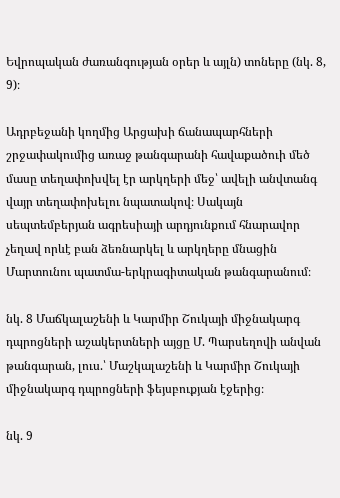Եվրոպական ժառանգության օրեր և այլն) տոները (նկ. 8, 9)։

Ադրբեջանի կողմից Արցախի ճանապարհների շրջափակումից առաջ թանգարանի հավաքածուի մեծ մասը տեղափոխվել էր արկղերի մեջ՝ ավելի անվտանգ վայր տեղափոխելու նպատակով։ Սակայն սեպտեմբերյան ագրեսիայի արդյունքում հնարավոր չեղավ որևէ բան ձեռնարկել և արկղերը մնացին Մարտունու պատմա-երկրագիտական թանգարանում։

նկ. 8 Մաճկալաշենի և Կարմիր Շուկայի միջնակարգ դպրոցների աշակերտների այցը Մ. Պարսեղովի անվան թանգարան, լուս.՝ Մաշկալաշենի և Կարմիր Շուկայի միջնակարգ դպրոցների ֆեյսբուքյան էջերից։

նկ. 9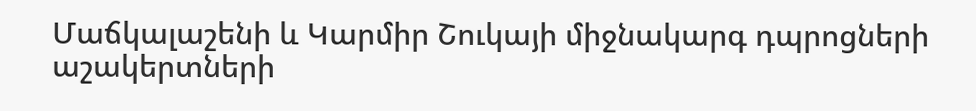Մաճկալաշենի և Կարմիր Շուկայի միջնակարգ դպրոցների աշակերտների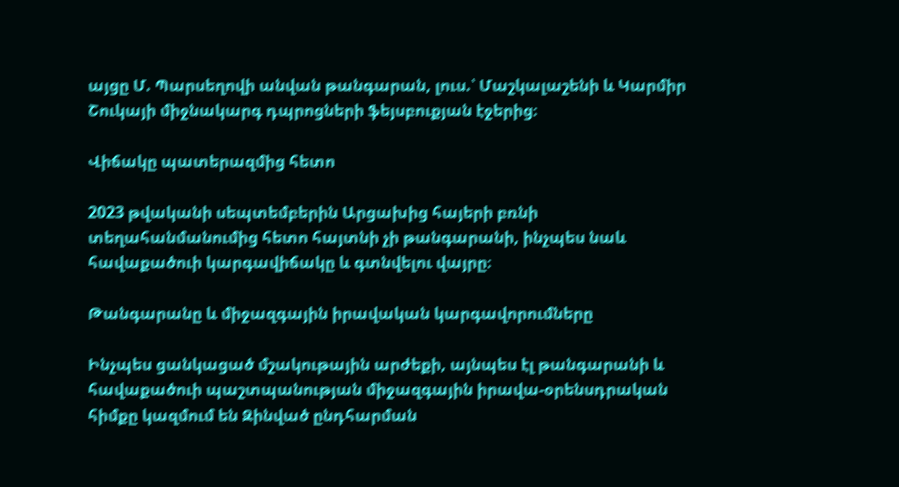այցը Մ. Պարսեղովի անվան թանգարան, լուս.՝ Մաշկալաշենի և Կարմիր Շուկայի միջնակարգ դպրոցների ֆեյսբուքյան էջերից։

Վիճակը պատերազմից հետո

2023 թվականի սեպտեմբերին Արցախից հայերի բռնի տեղահանմանումից հետո հայտնի չի թանգարանի, ինչպես նաև հավաքածուի կարգավիճակը և գտնվելու վայրը։

Թանգարանը և միջազգային իրավական կարգավորումները

Ինչպես ցանկացած մշակութային արժեքի, այնպես էլ թանգարանի և հավաքածուի պաշտպանության միջազգային իրավա-օրենսդրական հիմքը կազմում են Զինված ընդհարման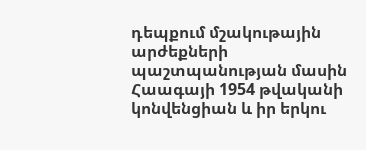դեպքում մշակութային արժեքների պաշտպանության մասին Հաագայի 1954 թվականի կոնվենցիան և իր երկու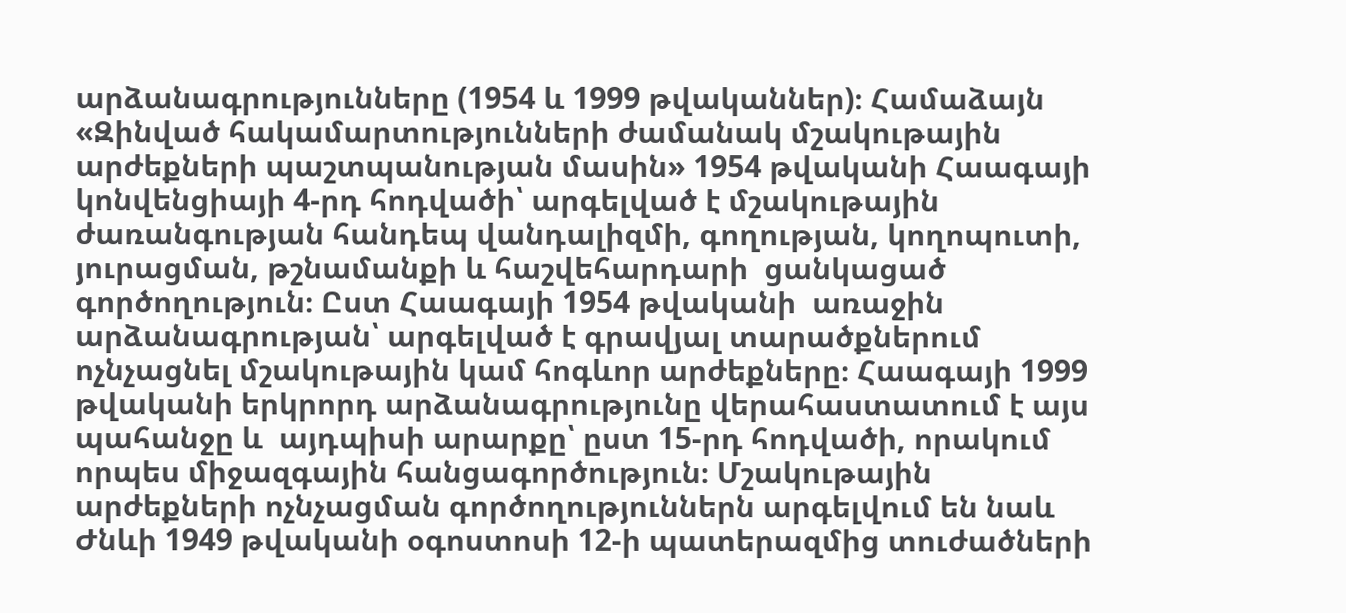արձանագրությունները (1954 և 1999 թվականներ)։ Համաձայն «Զինված հակամարտությունների ժամանակ մշակութային արժեքների պաշտպանության մասին» 1954 թվականի Հաագայի կոնվենցիայի 4-րդ հոդվածի՝ արգելված է մշակութային  ժառանգության հանդեպ վանդալիզմի, գողության, կողոպուտի, յուրացման, թշնամանքի և հաշվեհարդարի  ցանկացած գործողություն։ Ըստ Հաագայի 1954 թվականի  առաջին արձանագրության՝ արգելված է գրավյալ տարածքներում ոչնչացնել մշակութային կամ հոգևոր արժեքները։ Հաագայի 1999 թվականի երկրորդ արձանագրությունը վերահաստատում է այս պահանջը և  այդպիսի արարքը՝ ըստ 15-րդ հոդվածի, որակում որպես միջազգային հանցագործություն։ Մշակութային արժեքների ոչնչացման գործողություններն արգելվում են նաև Ժնևի 1949 թվականի օգոստոսի 12-ի պատերազմից տուժածների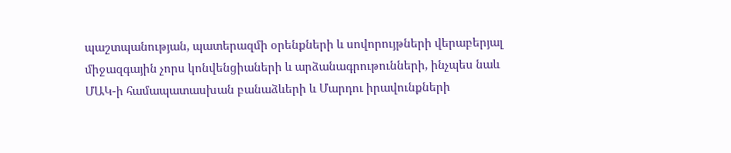պաշտպանության, պատերազմի օրենքների և սովորույթների վերաբերյալ միջազգային չորս կոնվենցիաների և արձանագրութունների, ինչպես նաև ՄԱԿ-ի համապատասխան բանաձևերի և Մարդու իրավունքների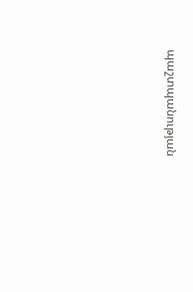պաշտպանության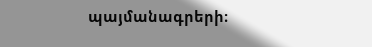պայմանագրերի։